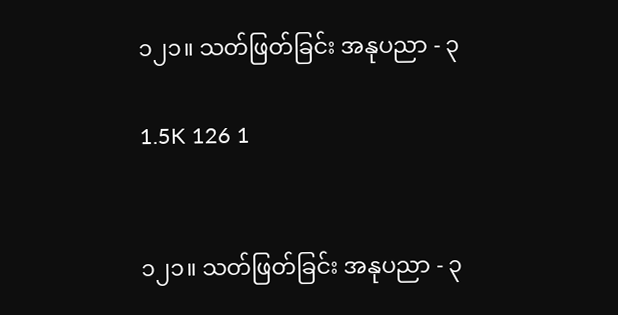၁၂၁။ သတ်ဖြတ်ခြင်း အနုပညာ - ၃

1.5K 126 1


၁၂၁။ သတ်ဖြတ်ခြင်း အနုပညာ - ၃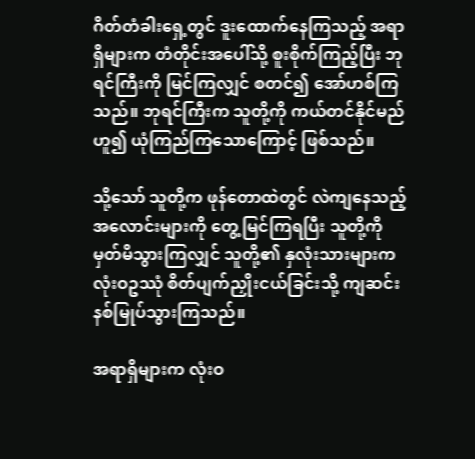ဂိတ်တံခါးရှေ့တွင် ဒူးထောက်နေကြသည့် အရာရှိများက တံတိုင်းအပေါ်သို့ စူးစိုက်ကြည့်ပြီး ဘုရင်ကြီးကို မြင်ကြလျှင် စတင်၍ အော်ဟစ်ကြသည်။ ဘုရင်ကြီးက သူတို့ကို ကယ်တင်နိုင်မည်ဟူ၍ ယုံကြည်ကြသောကြောင့် ဖြစ်သည်။

သို့သော် သူတို့က ဖုန်တောထဲတွင် လဲကျနေသည့် အလောင်းများကို တွေ့မြင်ကြရပြီး သူတို့ကို မှတ်မိသွားကြလျှင် သူတို့၏ နှလုံးသားများက လုံးဝဥဿုံ စိတ်ပျက်ညှိုးငယ်ခြင်းသို့ ကျဆင်းနစ်မြုပ်သွားကြသည်။

အရာရှိများက လုံးဝ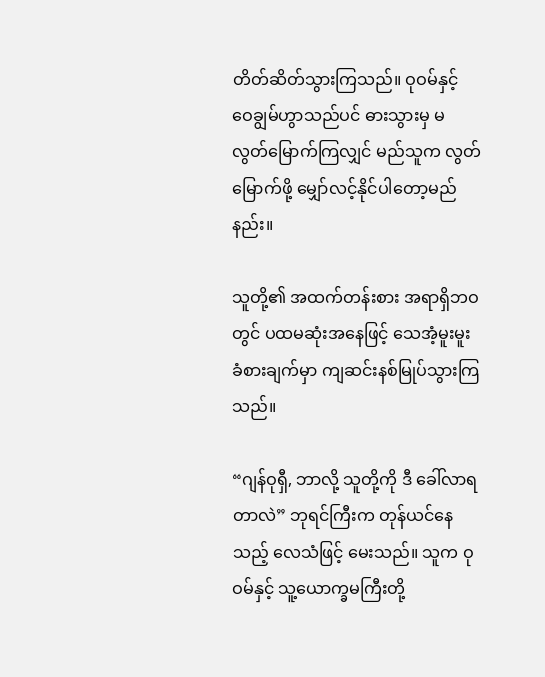တိတ်ဆိတ်သွားကြသည်။ ဝုဝမ်နှင့် ဝေချွမ်ဟွာသည်ပင် ဓားသွားမှ မလွတ်မြောက်ကြလျှင် မည်သူက လွတ်မြောက်ဖို့ မျှော်လင့်နိုင်ပါတော့မည်နည်း။

သူတို့၏ အထက်တန်းစား အရာရှိဘဝတွင် ပထမဆုံးအနေဖြင့် သေအံ့မူးမူးခံစားချက်မှာ ကျဆင်းနစ်မြုပ်သွားကြသည်။

“ဂျန်ဝုရှီ, ဘာလို့ သူတို့ကို ဒီ ခေါ်လာရတာလဲ” ဘုရင်ကြီးက တုန်ယင်နေသည့် လေသံဖြင့် မေးသည်။ သူက ဝုဝမ်နှင့် သူ့ယောက္ခမကြီးတို့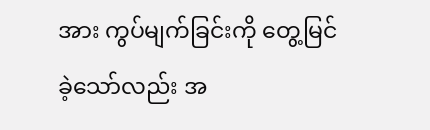အား ကွပ်မျက်ခြင်းကို တွေ့မြင်ခဲ့သော်လည်း အ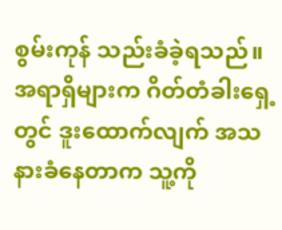စွမ်းကုန် သည်းခံခဲ့ရသည်။ အရာရှိများက ဂိတ်တံခါးရှေ့တွင် ဒူးထောက်လျက် အသနားခံနေတာက သူ့ကို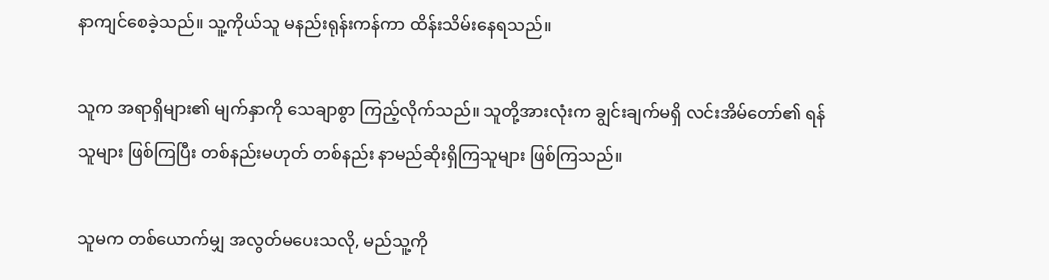နာကျင်စေခဲ့သည်။ သူ့ကိုယ်သူ မနည်းရုန်းကန်ကာ ထိန်းသိမ်းနေရသည်။

သူက အရာရှိများ၏ မျက်နှာကို သေချာစွာ ကြည့်လိုက်သည်။ သူတို့အားလုံးက ချွင်းချက်မရှိ လင်းအိမ်တော်၏ ရန်သူများ ဖြစ်ကြပြီး တစ်နည်းမဟုတ် တစ်နည်း နာမည်ဆိုးရှိကြသူများ ဖြစ်ကြသည်။

သူမက တစ်ယောက်မျှ အလွတ်မပေးသလို, မည်သူ့ကို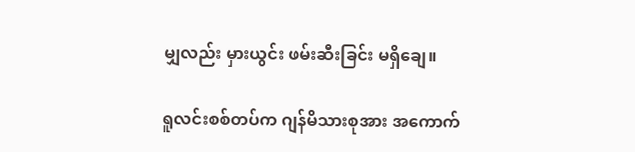မျှလည်း မှားယွင်း ဖမ်းဆီးခြင်း မရှိချေ။

ရူလင်းစစ်တပ်က ဂျန်မိသားစုအား အကောက်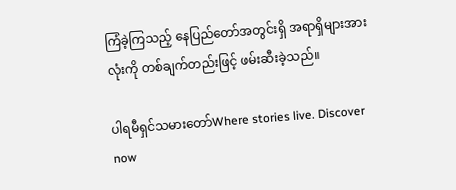ကြံခဲ့ကြသည့် နေပြည်တော်အတွင်းရှိ အရာရှိများအားလုံးကို တစ်ချက်တည်းဖြင့် ဖမ်းဆီးခဲ့သည်။

ပါရမီရှင်သမားတော်Where stories live. Discover now